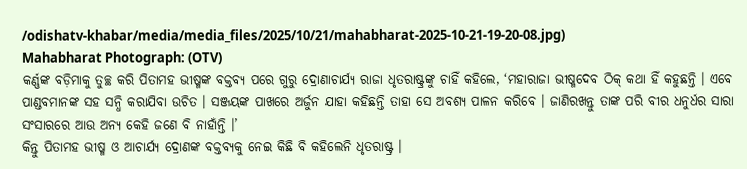/odishatv-khabar/media/media_files/2025/10/21/mahabharat-2025-10-21-19-20-08.jpg)
Mahabharat Photograph: (OTV)
କର୍ଣ୍ଣଙ୍କ ବଡ଼ିମାକୁ ତୁଚ୍ଛ କରି ପିତାମହ ଭୀଷ୍ମଙ୍କ ବକ୍ତବ୍ୟ ପରେ ଗୁରୁ ଦ୍ରୋଣାଚାର୍ଯ୍ୟ ରାଜା ଧୃତରାଷ୍ଟ୍ରଙ୍କୁ ଚାହିଁ କହିଲେ, ‘ମହାରାଜା ଭୀଷ୍ମଦେବ ଠିକ୍ କଥା ହିଁ କହୁଛନ୍ତି । ଏବେ ପାଣ୍ଡବମାନଙ୍କ ସହ ସନ୍ଧି କରାଯିବା ଉଚିତ । ସଞ୍ଜୟଙ୍କ ପାଖରେ ଅର୍ଜୁନ ଯାହା କହିଛନ୍ତି ତାହା ସେ ଅବଶ୍ୟ ପାଳନ କରିବେ । ଜାଣିରଖନ୍ତୁ ତାଙ୍କ ପରି ବୀର ଧନୁର୍ଧର ସାରା ସଂସାରରେ ଆଉ ଅନ୍ୟ କେହି ଜଣେ ବି ନାହାଁନ୍ତି ।’
କିନ୍ତୁ ପିତାମହ ଭୀଷ୍ମ ଓ ଆଚାର୍ଯ୍ୟ ଦ୍ରୋଣଙ୍କ ବକ୍ତବ୍ୟକୁ ନେଇ କିଛି ବି କହିଲେନି ଧୃତରାଷ୍ଟ୍ର ।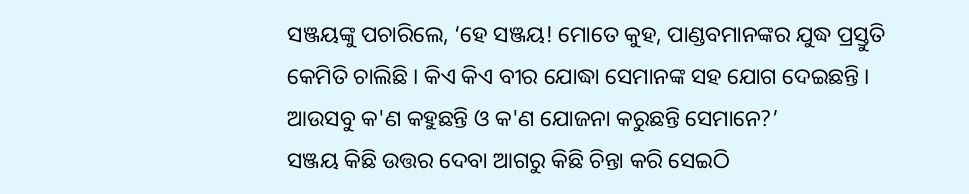ସଞ୍ଜୟଙ୍କୁ ପଚାରିଲେ, ‘ହେ ସଞ୍ଜୟ! ମୋତେ କୁହ, ପାଣ୍ଡବମାନଙ୍କର ଯୁଦ୍ଧ ପ୍ରସ୍ତୁତି କେମିତି ଚାଲିଛି । କିଏ କିଏ ବୀର ଯୋଦ୍ଧା ସେମାନଙ୍କ ସହ ଯୋଗ ଦେଇଛନ୍ତି । ଆଉସବୁ କ'ଣ କହୁଛନ୍ତି ଓ କ'ଣ ଯୋଜନା କରୁଛନ୍ତି ସେମାନେ?’
ସଞ୍ଜୟ କିଛି ଉତ୍ତର ଦେବା ଆଗରୁ କିଛି ଚିନ୍ତା କରି ସେଇଠି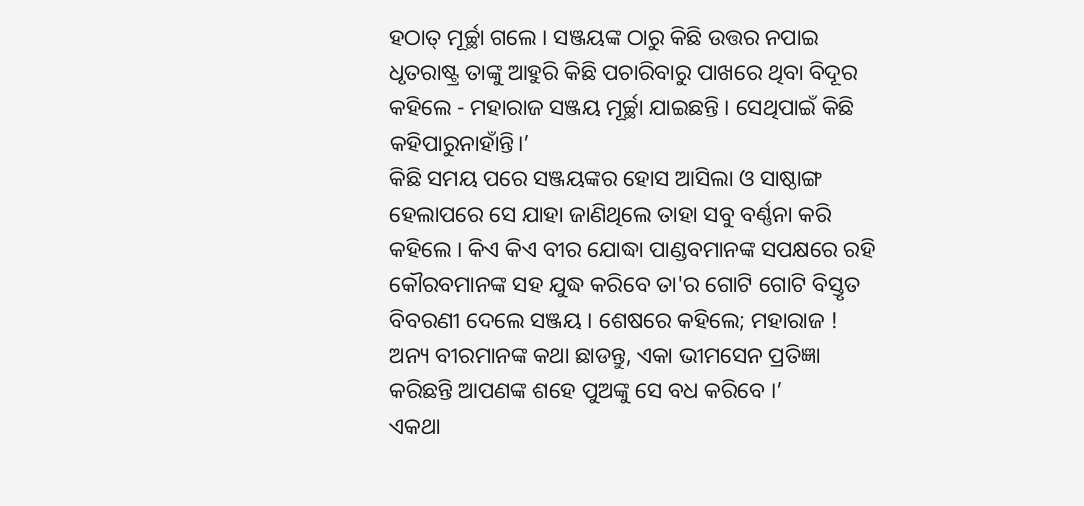ହଠାତ୍ ମୂର୍ଚ୍ଛା ଗଲେ । ସଞ୍ଜୟଙ୍କ ଠାରୁ କିଛି ଉତ୍ତର ନପାଇ ଧୃତରାଷ୍ଟ୍ର ତାଙ୍କୁ ଆହୁରି କିଛି ପଚାରିବାରୁ ପାଖରେ ଥିବା ବିଦୂର କହିଲେ - ମହାରାଜ ସଞ୍ଜୟ ମୂର୍ଚ୍ଛା ଯାଇଛନ୍ତି । ସେଥିପାଇଁ କିଛି କହିପାରୁନାହାଁନ୍ତି।’
କିଛି ସମୟ ପରେ ସଞ୍ଜୟଙ୍କର ହୋସ ଆସିଲା ଓ ସାଷ୍ଠାଙ୍ଗ ହେଲାପରେ ସେ ଯାହା ଜାଣିଥିଲେ ତାହା ସବୁ ବର୍ଣ୍ଣନା କରି କହିଲେ । କିଏ କିଏ ବୀର ଯୋଦ୍ଧା ପାଣ୍ଡବମାନଙ୍କ ସପକ୍ଷରେ ରହି କୌରବମାନଙ୍କ ସହ ଯୁଦ୍ଧ କରିବେ ତା'ର ଗୋଟି ଗୋଟି ବିସ୍ତୃତ ବିବରଣୀ ଦେଲେ ସଞ୍ଜୟ । ଶେଷରେ କହିଲେ; ମହାରାଜ ! ଅନ୍ୟ ବୀରମାନଙ୍କ କଥା ଛାଡନ୍ତୁ, ଏକା ଭୀମସେନ ପ୍ରତିଜ୍ଞା କରିଛନ୍ତି ଆପଣଙ୍କ ଶହେ ପୁଅଙ୍କୁ ସେ ବଧ କରିବେ ।’
ଏକଥା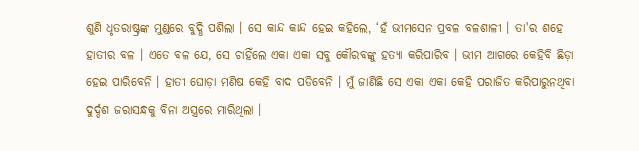ଶୁଣି ଧୃତରାଷ୍ଟ୍ରଙ୍କ ମୁଣ୍ଡରେ ବୁଦ୍ଧି ପଶିଲା । ସେ କାନ୍ଦ କାନ୍ଦ ହେଇ କହିଲେ, ‘ହଁ ଭୀମସେନ ପ୍ରବଳ ବଳଶାଳୀ । ତା'ର ଶହେ ହାତୀର ବଳ । ଏତେ ବଳ ଯେ, ସେ ଚାହିଁଲେ ଏକା ଏକା ସବୁ କୌରବଙ୍କୁ ହତ୍ୟା କରିପାରିବ । ଭୀମ ଆଗରେ କେହିବି ଛିଡ଼ା ହେଇ ପାରିବେନି । ହାତୀ ଘୋଡ଼ା ମଣିଷ କେହି ବାଦ ପଡିବେନି । ମୁଁ ଜାଣିଛି ସେ ଏକା ଏକା କେହି ପରାଜିତ କରିପାରୁନଥିବା ଦୁର୍ଦ୍ଦଶ ଜରାସନ୍ଧକୁ ବିନା ଅସ୍ତ୍ରରେ ମାରିଥିଲା ।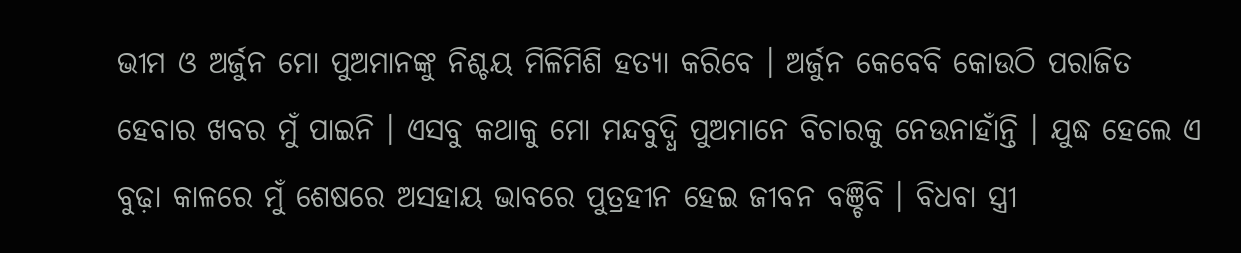ଭୀମ ଓ ଅର୍ଜୁନ ମୋ ପୁଅମାନଙ୍କୁ ନିଶ୍ଚୟ ମିଳିମିଶି ହତ୍ୟା କରିବେ । ଅର୍ଜୁନ କେବେବି କୋଉଠି ପରାଜିତ ହେବାର ଖବର ମୁଁ ପାଇନି । ଏସବୁ କଥାକୁ ମୋ ମନ୍ଦବୁଦ୍ଧି ପୁଅମାନେ ବିଚାରକୁ ନେଉନାହାଁନ୍ତି । ଯୁଦ୍ଧ ହେଲେ ଏ ବୁଢ଼ା କାଳରେ ମୁଁ ଶେଷରେ ଅସହାୟ ଭାବରେ ପୁତ୍ରହୀନ ହେଇ ଜୀବନ ବଞ୍ଚିବି । ବିଧବା ସ୍ତ୍ରୀ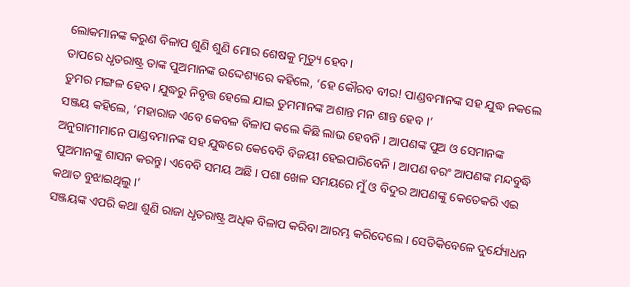ଲୋକମାନଙ୍କ କରୁଣ ବିଳାପ ଶୁଣି ଶୁଣି ମୋର ଶେଷକୁ ମୃତ୍ୟୁ ହେବ।
ତାପରେ ଧୃତରାଷ୍ଟ୍ର ତାଙ୍କ ପୁଅମାନଙ୍କ ଉଦ୍ଦେଶ୍ୟରେ କହିଲେ, ‘ହେ କୌରବ ବୀର! ପାଣ୍ଡବମାନଙ୍କ ସହ ଯୁଦ୍ଧ ନକଲେ ତୁମର ମଙ୍ଗଳ ହେବ। ଯୁଦ୍ଧରୁ ନିବୃତ୍ତ ହେଲେ ଯାଇ ତୁମମାନଙ୍କ ଅଶାନ୍ତ ମନ ଶାନ୍ତ ହେବ ।’
ସଞ୍ଜୟ କହିଲେ, ‘ମହାରାଜ ଏବେ କେବଳ ବିଳାପ କଲେ କିଛି ଲାଭ ହେବନି । ଆପଣଙ୍କ ପୁଅ ଓ ସେମାନଙ୍କ ଅନୁଗାମୀମାନେ ପାଣ୍ଡବମାନଙ୍କ ସହ ଯୁଦ୍ଧରେ କେବେବି ବିଜୟୀ ହେଇପାରିବେନି । ଆପଣ ବରଂ ଆପଣଙ୍କ ମନ୍ଦବୁଦ୍ଧି ପୁଅମାନଙ୍କୁ ଶାସନ କରନ୍ତୁ। ଏବେବି ସମୟ ଅଛି । ପଶା ଖେଳ ସମୟରେ ମୁଁ ଓ ବିଦୁର ଆପଣଙ୍କୁ କେତେକରି ଏଇ କଥାତ ବୁଝାଇଥିଲୁ ।’
ସଞ୍ଜୟଙ୍କ ଏପରି କଥା ଶୁଣି ରାଜା ଧୃତରାଷ୍ଟ୍ର ଅଧିକ ବିଳାପ କରିବା ଆରମ୍ଭ କରିଦେଲେ । ସେତିକିବେଳେ ଦୁର୍ଯ୍ୟୋଧନ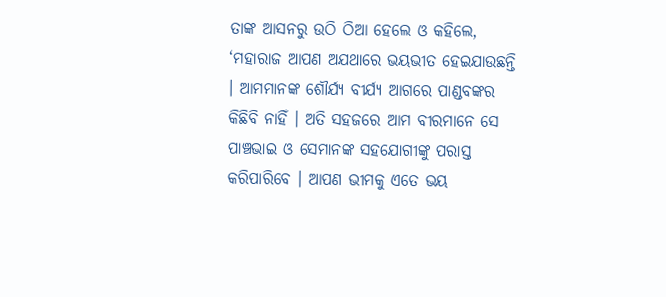ତାଙ୍କ ଆସନରୁ ଉଠି ଠିଆ ହେଲେ ଓ କହିଲେ, ‘ମହାରାଜ ଆପଣ ଅଯଥାରେ ଭୟଭୀତ ହେଇଯାଉଛନ୍ତି । ଆମମାନଙ୍କ ଶୌର୍ଯ୍ୟ ବୀର୍ଯ୍ୟ ଆଗରେ ପାଣ୍ଡବଙ୍କର କିଛିବି ନାହିଁ । ଅତି ସହଜରେ ଆମ ବୀରମାନେ ସେ ପାଞ୍ଚଭାଇ ଓ ସେମାନଙ୍କ ସହଯୋଗୀଙ୍କୁ ପରାସ୍ତ କରିପାରିବେ । ଆପଣ ଭୀମକୁ ଏତେ ଭୟ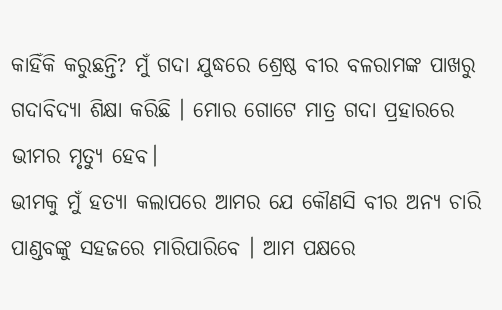କାହିଁକି କରୁଛନ୍ତି? ମୁଁ ଗଦା ଯୁଦ୍ଧରେ ଶ୍ରେଷ୍ଠ ବୀର ବଳରାମଙ୍କ ପାଖରୁ ଗଦାବିଦ୍ୟା ଶିକ୍ଷା କରିଛି । ମୋର ଗୋଟେ ମାତ୍ର ଗଦା ପ୍ରହାରରେ ଭୀମର ମୃତ୍ୟୁ ହେବ।
ଭୀମକୁ ମୁଁ ହତ୍ୟା କଲାପରେ ଆମର ଯେ କୌଣସି ବୀର ଅନ୍ୟ ଚାରି ପାଣ୍ଡବଙ୍କୁ ସହଜରେ ମାରିପାରିବେ । ଆମ ପକ୍ଷରେ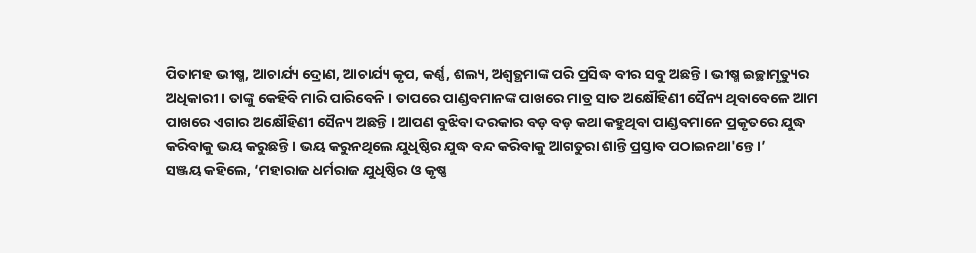ପିତାମହ ଭୀଷ୍ମ, ଆଚାର୍ଯ୍ୟ ଦ୍ରୋଣ, ଆଚାର୍ଯ୍ୟ କୃପ, କର୍ଣ୍ଣ, ଶଲ୍ୟ, ଅଶ୍ୱତ୍ଥମାଙ୍କ ପରି ପ୍ରସିଦ୍ଧ ବୀର ସବୁ ଅଛନ୍ତି । ଭୀଷ୍ମ ଇଚ୍ଛାମୃତ୍ୟୁର ଅଧିକାରୀ । ତାଙ୍କୁ କେହିବି ମାରି ପାରିବେନି । ତାପରେ ପାଣ୍ଡବମାନଙ୍କ ପାଖରେ ମାତ୍ର ସାତ ଅକ୍ଷୌହିଣୀ ସୈନ୍ୟ ଥିବାବେଳେ ଆମ ପାଖରେ ଏଗାର ଅକ୍ଷୌହିଣୀ ସୈନ୍ୟ ଅଛନ୍ତି । ଆପଣ ବୁଝିବା ଦରକାର ବଡ଼ ବଡ଼ କଥା କହୁଥିବା ପାଣ୍ଡବମାନେ ପ୍ରକୃତରେ ଯୁଦ୍ଧ କରିବାକୁ ଭୟ କରୁଛନ୍ତି । ଭୟ କରୁନଥିଲେ ଯୁଧିଷ୍ଠିର ଯୁଦ୍ଧ ବନ୍ଦ କରିବାକୁ ଆଗତୁରା ଶାନ୍ତି ପ୍ରସ୍ତାବ ପଠାଇନଥା'ନ୍ତେ ।’
ସଞ୍ଜୟ କହିଲେ, ‘ମହାରାଜ ଧର୍ମରାଜ ଯୁଧିଷ୍ଠିର ଓ କୃଷ୍ଣ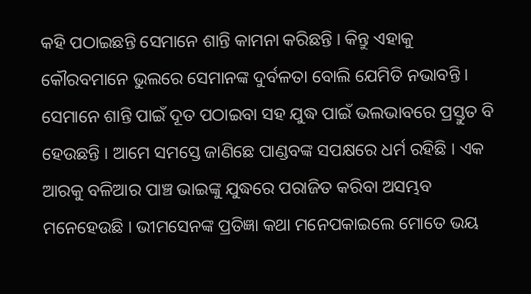କହି ପଠାଇଛନ୍ତି ସେମାନେ ଶାନ୍ତି କାମନା କରିଛନ୍ତି । କିନ୍ତୁ ଏହାକୁ କୌରବମାନେ ଭୁଲରେ ସେମାନଙ୍କ ଦୁର୍ବଳତା ବୋଲି ଯେମିତି ନଭାବନ୍ତି । ସେମାନେ ଶାନ୍ତି ପାଇଁ ଦୂତ ପଠାଇବା ସହ ଯୁଦ୍ଧ ପାଇଁ ଭଲଭାବରେ ପ୍ରସ୍ତୁତ ବି ହେଉଛନ୍ତି । ଆମେ ସମସ୍ତେ ଜାଣିଛେ ପାଣ୍ଡବଙ୍କ ସପକ୍ଷରେ ଧର୍ମ ରହିଛି । ଏକ ଆରକୁ ବଳିଆର ପାଞ୍ଚ ଭାଇଙ୍କୁ ଯୁଦ୍ଧରେ ପରାଜିତ କରିବା ଅସମ୍ଭବ ମନେହେଉଛି । ଭୀମସେନଙ୍କ ପ୍ରତିଜ୍ଞା କଥା ମନେପକାଇଲେ ମୋତେ ଭୟ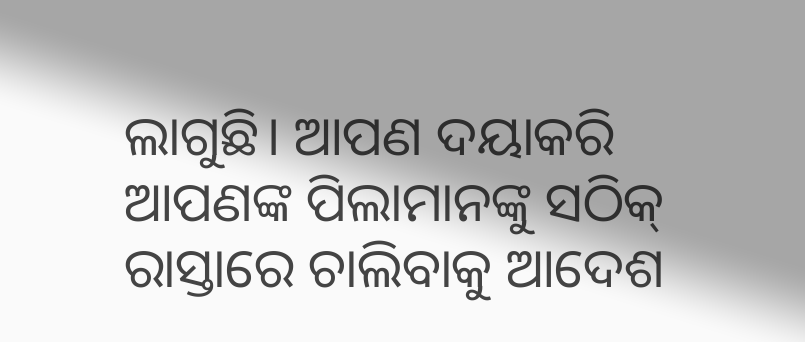ଲାଗୁଛି। ଆପଣ ଦୟାକରି ଆପଣଙ୍କ ପିଲାମାନଙ୍କୁ ସଠିକ୍ ରାସ୍ତାରେ ଚାଲିବାକୁ ଆଦେଶ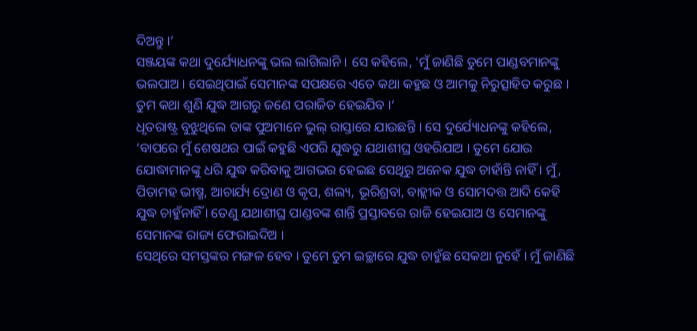ଦିଅନ୍ତୁ ।’
ସଞ୍ଜୟଙ୍କ କଥା ଦୁର୍ଯ୍ୟୋଧନଙ୍କୁ ଭଲ ଲାଗିଲାନି । ସେ କହିଲେ, 'ମୁଁ ଜାଣିଛି ତୁମେ ପାଣ୍ଡବମାନଙ୍କୁ ଭଲପାଅ । ସେଇଥିପାଇଁ ସେମାନଙ୍କ ସପକ୍ଷରେ ଏତେ କଥା କହୁଛ ଓ ଆମକୁ ନିରୁତ୍ସାହିତ କରୁଛ । ତୁମ କଥା ଶୁଣି ଯୁଦ୍ଧ ଆଗରୁ ଜଣେ ପରାଜିତ ହେଇଯିବ ।‘
ଧୃତରାଷ୍ଟ୍ର ବୁଝୁଥିଲେ ତାଙ୍କ ପୁଅମାନେ ଭୁଲ୍ ରାସ୍ତାରେ ଯାଉଛନ୍ତି । ସେ ଦୁର୍ଯ୍ୟୋଧନଙ୍କୁ କହିଲେ, ‘ବାପରେ ମୁଁ ଶେଷଥର ପାଇଁ କହୁଛି ଏପରି ଯୁଦ୍ଧରୁ ଯଥାଶୀଘ୍ର ଓହରିଯାଅ । ତୁମେ ଯୋଉ ଯୋଦ୍ଧାମାନଙ୍କୁ ଧରି ଯୁଦ୍ଧ କରିବାକୁ ଆଗଭର ହେଇଛ ସେଥିରୁ ଅନେକ ଯୁଦ୍ଧ ଚାହାଁନ୍ତି ନାହିଁ । ମୁଁ, ପିତାମହ ଭୀଷ୍ମ, ଆଚାର୍ଯ୍ୟ ଦ୍ରୋଣ ଓ କୃପ, ଶଲ୍ୟ, ଭୂରିଶ୍ରବା, ବାହ୍ଲୀକ ଓ ସୋମଦତ୍ତ ଆଦି କେହି ଯୁଦ୍ଧ ଚାହୁଁନାହିଁ । ତେଣୁ ଯଥାଶୀଘ୍ର ପାଣ୍ଡବଙ୍କ ଶାନ୍ତି ପ୍ରସ୍ତାବରେ ରାଜି ହେଇଯାଅ ଓ ସେମାନଙ୍କୁ ସେମାନଙ୍କ ରାଜ୍ୟ ଫେରାଇଦିଅ ।
ସେଥିରେ ସମସ୍ତଙ୍କର ମଙ୍ଗଳ ହେବ । ତୁମେ ତୁମ ଇଚ୍ଛାରେ ଯୁଦ୍ଧ ଚାହୁଁଛ ସେକଥା ନୁହେଁ । ମୁଁ ଜାଣିଛି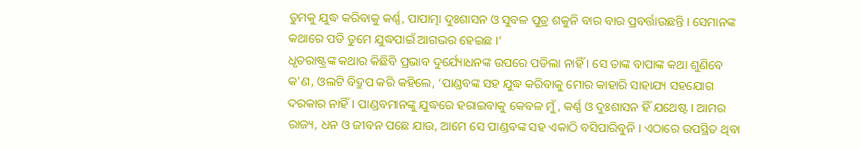ତୁମକୁ ଯୁଦ୍ଧ କରିବାକୁ କର୍ଣ୍ଣ, ପାପାତ୍ମା ଦୁଃଶାସନ ଓ ସୁବଳ ପୁତ୍ର ଶକୁନି ବାର ବାର ପ୍ରବର୍ତ୍ତାଉଛନ୍ତି । ସେମାନଙ୍କ କଥାରେ ପଡି ତୁମେ ଯୁଦ୍ଧପାଇଁ ଆଗଭର ହେଇଛ ।‘
ଧୃତରାଷ୍ଟ୍ରଙ୍କ କଥାର କିଛିବି ପ୍ରଭାବ ଦୁର୍ଯ୍ୟୋଧନଙ୍କ ଉପରେ ପଡିଲା ନାହିଁ । ସେ ତାଙ୍କ ବାପାଙ୍କ କଥା ଶୁଣିବେ କ'ଣ, ଓଲଟି ବିଦ୍ରୁପ କରି କହିଲେ, ‘ପାଣ୍ଡବଙ୍କ ସହ ଯୁଦ୍ଧ କରିବାକୁ ମୋର କାହାରି ସାହାଯ୍ୟ ସହଯୋଗ ଦରକାର ନାହିଁ । ପାଣ୍ଡବମାନଙ୍କୁ ଯୁଦ୍ଧରେ ହରାଇବାକୁ କେବଳ ମୁଁ, କର୍ଣ୍ଣ ଓ ଦୁଃଶାସନ ହିଁ ଯଥେଷ୍ଟ । ଆମର ରାଜ୍ୟ, ଧନ ଓ ଜୀବନ ପଛେ ଯାଉ, ଆମେ ସେ ପାଣ୍ଡବଙ୍କ ସହ ଏକାଠି ବସିପାରିବୁନି । ଏଠାରେ ଉପସ୍ଥିତ ଥିବା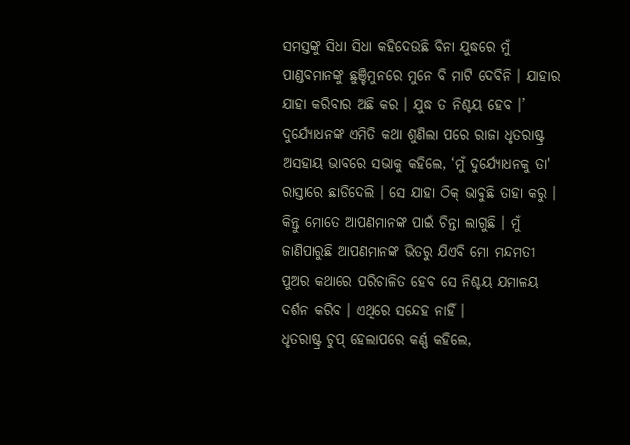ସମସ୍ତଙ୍କୁ ସିଧା ସିଧା କହିଦେଉଛି ବିନା ଯୁଦ୍ଧରେ ମୁଁ ପାଣ୍ଡବମାନଙ୍କୁ ଛୁଞ୍ଚିମୁନରେ ମୁନେ ବି ମାଟି ଦେବିନି । ଯାହାର ଯାହା କରିବାର ଅଛି କର । ଯୁଦ୍ଧ ତ ନିଶ୍ଚୟ ହେବ ।’
ଦୁର୍ଯ୍ୟୋଧନଙ୍କ ଏମିତି କଥା ଶୁଣିଲା ପରେ ରାଜା ଧୃତରାଷ୍ଟ୍ର ଅସହାୟ ଭାବରେ ସଭାକୁ କହିଲେ, ‘ମୁଁ ଦୁର୍ଯ୍ୟୋଧନକୁ ତା' ରାସ୍ତାରେ ଛାଡିଦେଲି । ସେ ଯାହା ଠିକ୍ ଭାବୁଛି ତାହା କରୁ । କିନ୍ତୁ ମୋତେ ଆପଣମାନଙ୍କ ପାଇଁ ଚିନ୍ତା ଲାଗୁଛି । ମୁଁ ଜାଣିପାରୁଛି ଆପଣମାନଙ୍କ ଭିତରୁ ଯିଏବି ମୋ ମନ୍ଦମତୀ ପୁଅର କଥାରେ ପରିଚାଳିତ ହେବ ସେ ନିଶ୍ଚୟ ଯମାଳୟ ଦର୍ଶନ କରିବ । ଏଥିରେ ସନ୍ଦେହ ନାହିଁ ।
ଧୃତରାଷ୍ଟ୍ର ଚୁପ୍ ହେଲାପରେ କର୍ଣ୍ଣ କହିଲେ,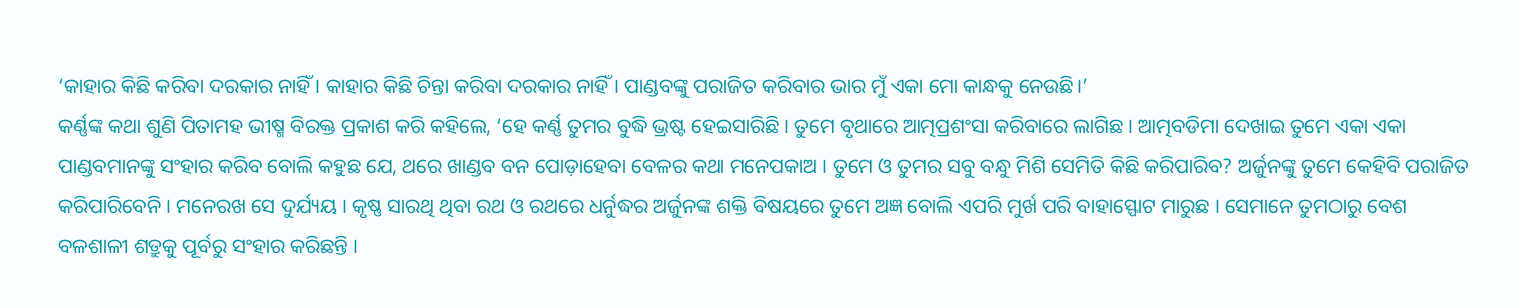‘କାହାର କିଛି କରିବା ଦରକାର ନାହିଁ । କାହାର କିଛି ଚିନ୍ତା କରିବା ଦରକାର ନାହିଁ । ପାଣ୍ଡବଙ୍କୁ ପରାଜିତ କରିବାର ଭାର ମୁଁ ଏକା ମୋ କାନ୍ଧକୁ ନେଉଛି।’
କର୍ଣ୍ଣଙ୍କ କଥା ଶୁଣି ପିତାମହ ଭୀଷ୍ମ ବିରକ୍ତ ପ୍ରକାଶ କରି କହିଲେ, ‘ହେ କର୍ଣ୍ଣ ତୁମର ବୁଦ୍ଧି ଭ୍ରଷ୍ଟ ହେଇସାରିଛି । ତୁମେ ବୃଥାରେ ଆତ୍ମପ୍ରଶଂସା କରିବାରେ ଲାଗିଛ । ଆତ୍ମବଡିମା ଦେଖାଇ ତୁମେ ଏକା ଏକା ପାଣ୍ଡବମାନଙ୍କୁ ସଂହାର କରିବ ବୋଲି କହୁଛ ଯେ, ଥରେ ଖାଣ୍ଡବ ବନ ପୋଡ଼ାହେବା ବେଳର କଥା ମନେପକାଅ । ତୁମେ ଓ ତୁମର ସବୁ ବନ୍ଧୁ ମିଶି ସେମିତି କିଛି କରିପାରିବ? ଅର୍ଜୁନଙ୍କୁ ତୁମେ କେହିବି ପରାଜିତ କରିପାରିବେନି । ମନେରଖ ସେ ଦୁର୍ଯ୍ୟୟ । କୃଷ୍ଣ ସାରଥି ଥିବା ରଥ ଓ ରଥରେ ଧର୍ନୁଦ୍ଧର ଅର୍ଜୁନଙ୍କ ଶକ୍ତି ବିଷୟରେ ତୁମେ ଅଜ୍ଞ ବୋଲି ଏପରି ମୁର୍ଖ ପରି ବାହାସ୍ଫୋଟ ମାରୁଛ । ସେମାନେ ତୁମଠାରୁ ବେଶ ବଳଶାଳୀ ଶତ୍ରୁକୁ ପୂର୍ବରୁ ସଂହାର କରିଛନ୍ତି ।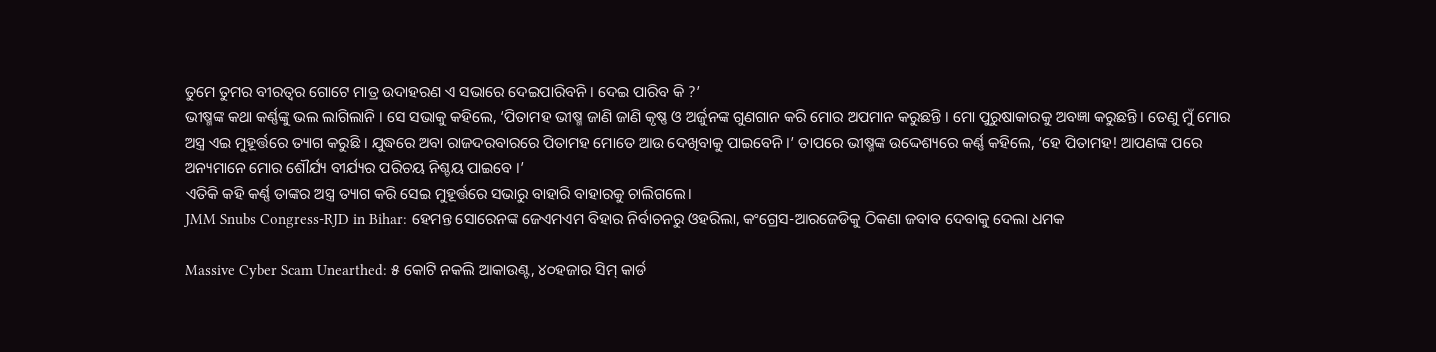ତୁମେ ତୁମର ବୀରତ୍ୱର ଗୋଟେ ମାତ୍ର ଉଦାହରଣ ଏ ସଭାରେ ଦେଇପାରିବନି । ଦେଇ ପାରିବ କି ?’
ଭୀଷ୍ମଙ୍କ କଥା କର୍ଣ୍ଣଙ୍କୁ ଭଲ ଲାଗିଲାନି । ସେ ସଭାକୁ କହିଲେ, ‘ପିତାମହ ଭୀଷ୍ମ ଜାଣି ଜାଣି କୃଷ୍ଣ ଓ ଅର୍ଜୁନଙ୍କ ଗୁଣଗାନ କରି ମୋର ଅପମାନ କରୁଛନ୍ତି । ମୋ ପୁରୁଷାକାରକୁ ଅବଜ୍ଞା କରୁଛନ୍ତି। ତେଣୁ ମୁଁ ମୋର ଅସ୍ତ୍ର ଏଇ ମୁହୂର୍ତ୍ତରେ ତ୍ୟାଗ କରୁଛି । ଯୁଦ୍ଧରେ ଅବା ରାଜଦରବାରରେ ପିତାମହ ମୋତେ ଆଉ ଦେଖିବାକୁ ପାଇବେନି ।’ ତାପରେ ଭୀଷ୍ମଙ୍କ ଉଦ୍ଦେଶ୍ୟରେ କର୍ଣ୍ଣ କହିଲେ, ‘ହେ ପିତାମହ! ଆପଣଙ୍କ ପରେ ଅନ୍ୟମାନେ ମୋର ଶୌର୍ଯ୍ୟ ବୀର୍ଯ୍ୟର ପରିଚୟ ନିଶ୍ଚୟ ପାଇବେ ।’
ଏତିକି କହି କର୍ଣ୍ଣ ତାଙ୍କର ଅସ୍ତ୍ର ତ୍ୟାଗ କରି ସେଇ ମୁହୂର୍ତ୍ତରେ ସଭାରୁ ବାହାରି ବାହାରକୁ ଚାଲିଗଲେ।
JMM Snubs Congress-RJD in Bihar: ହେମନ୍ତ ସୋରେନଙ୍କ ଜେଏମଏମ ବିହାର ନିର୍ବାଚନରୁ ଓହରିଲା, କଂଗ୍ରେସ-ଆରଜେଡିକୁ ଠିକଣା ଜବାବ ଦେବାକୁ ଦେଲା ଧମକ

Massive Cyber Scam Unearthed: ୫ କୋଟି ନକଲି ଆକାଉଣ୍ଟ, ୪୦ହଜାର ସିମ୍ କାର୍ଡ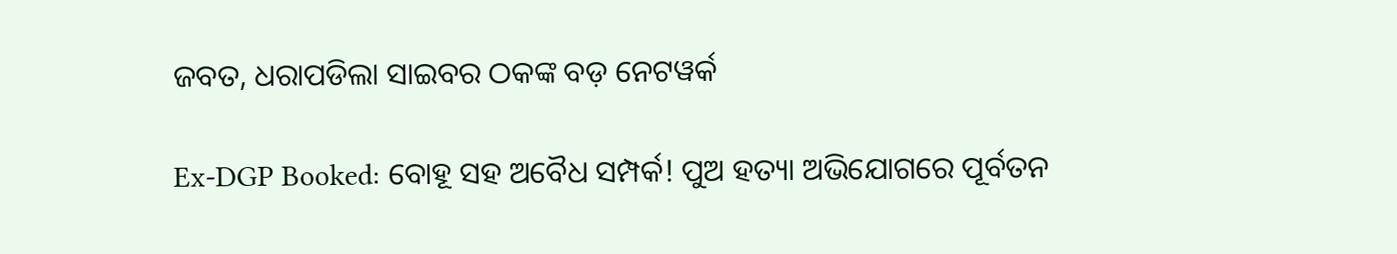ଜବତ, ଧରାପଡିଲା ସାଇବର ଠକଙ୍କ ବଡ଼ ନେଟୱର୍କ

Ex-DGP Booked: ବୋହୂ ସହ ଅବୈଧ ସମ୍ପର୍କ! ପୁଅ ହତ୍ୟା ଅଭିଯୋଗରେ ପୂର୍ବତନ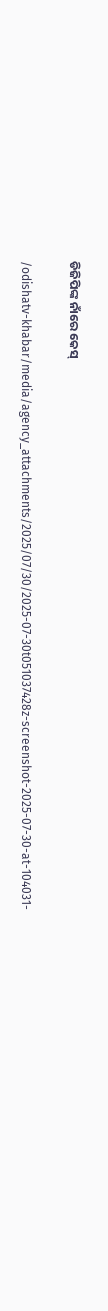ଡିଜିପିଙ୍କ ନାଁରେ କେସ୍

/odishatv-khabar/media/agency_attachments/2025/07/30/2025-07-30t051037428z-screenshot-2025-07-30-at-104031-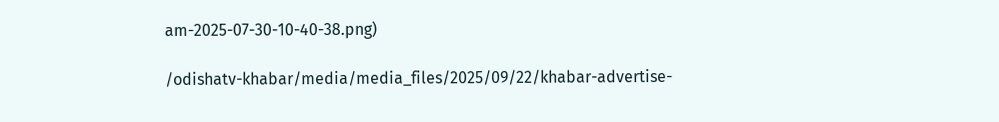am-2025-07-30-10-40-38.png)

/odishatv-khabar/media/media_files/2025/09/22/khabar-advertise-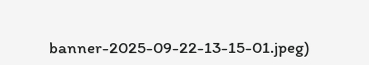banner-2025-09-22-13-15-01.jpeg)